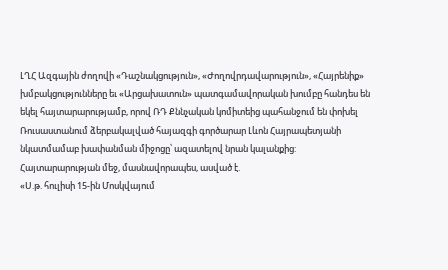ԼՂՀ Ազգային ժողովի «Դաշնակցություն», «Ժողովրդավարություն», «Հայրենիք» խմբակցությունները եւ «Արցախատուն» պատգամավորական խումբը հանդես են եկել հայտարարությամբ, որով ՌԴ Քննչական կոմիտեից պահանջում են փոխել Ռուսաստանում ձերբակալված հայազգի գործարար Լևոն Հայրապետյանի նկատմամաբ խափանման միջոցը՝ ազատելով նրան կալանքից: Հայտարարության մեջ, մասնավորապես, ասված է.
«Ս.թ. հուլիսի 15-ին Մոսկվայում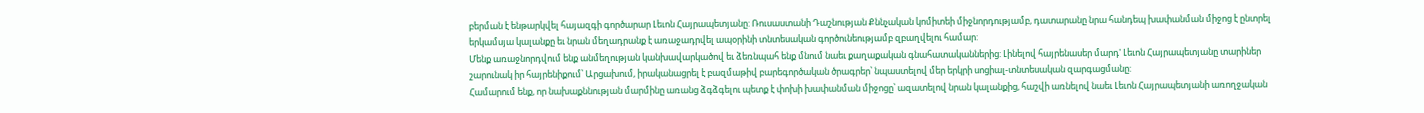բերման է ենթարկվել հայազգի գործարար Լեւոն Հայրապետյանը: Ռուսաստանի Դաշնության Քննչական կոմիտեի միջնորդությամբ, դատարանը նրա հանդեպ խափանման միջոց է ընտրել երկամսյա կալանքը եւ նրան մեղադրանք է առաջադրվել ապօրինի տնտեսական գործունեությամբ զբաղվելու համար:
Մենք առաջնորդվում ենք անմեղության կանխավարկածով եւ ձեռնպահ ենք մնում նաեւ քաղաքական գնահատականներից: Լինելով հայրենասեր մարդ' Լեւոն Հայրապետյանը տարիներ շարունակ իր հայրենիքում՝ Արցախում, իրականացրել է բազմաթիվ բարեգործական ծրագրեր՝ նպաստելով մեր երկրի սոցիալ-տնտեսական զարգացմանը:
Համարում ենք, որ նախաքննության մարմինը առանց ձգձգելու պետք է փոխի խափանման միջոցը՝ ազատելով նրան կալանքից, հաշվի առնելով նաեւ Լեւոն Հայրապետյանի առողջական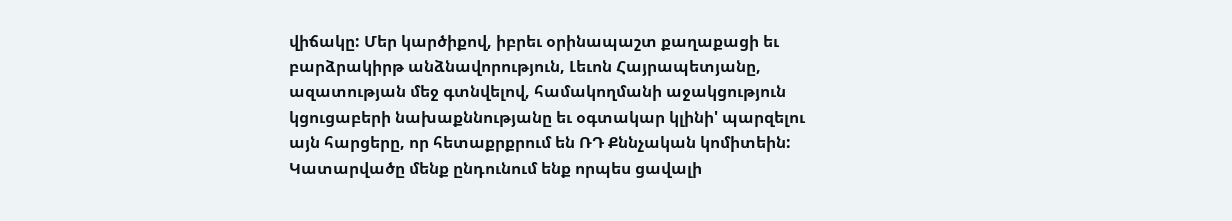վիճակը: Մեր կարծիքով, իբրեւ օրինապաշտ քաղաքացի եւ բարձրակիրթ անձնավորություն, Լեւոն Հայրապետյանը, ազատության մեջ գտնվելով, համակողմանի աջակցություն կցուցաբերի նախաքննությանը եւ օգտակար կլինի' պարզելու այն հարցերը, որ հետաքրքրում են ՌԴ Քննչական կոմիտեին:
Կատարվածը մենք ընդունում ենք որպես ցավալի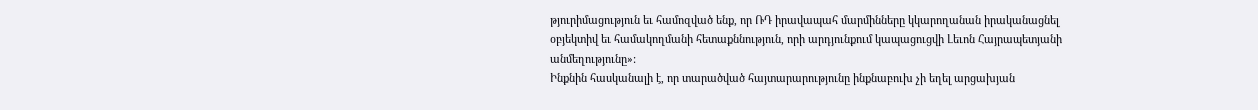թյուրիմացություն եւ համոզված ենք, որ ՌԴ իրավապահ մարմինները կկարողանան իրականացնել օբյեկտիվ եւ համակողմանի հետաքննություն, որի արդյունքում կապացուցվի Լեւոն Հայրապետյանի անմեղությունը»:
Ինքնին հասկանալի է, որ տարածված հայտարարությունը ինքնաբուխ չի եղել արցախյան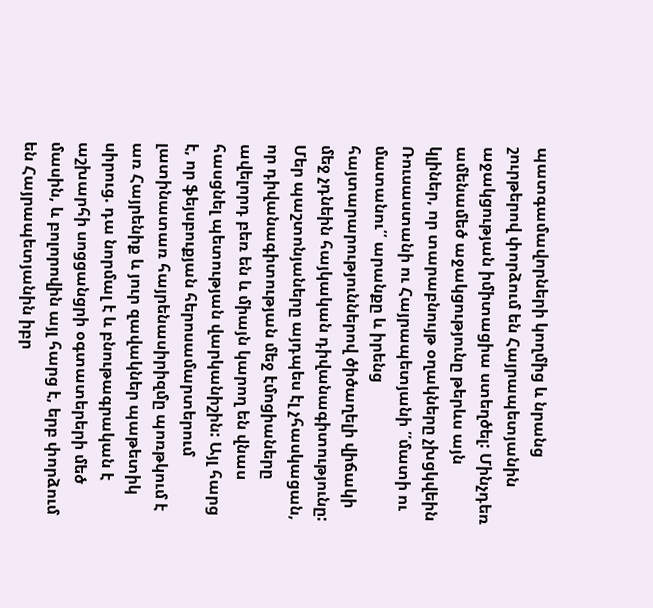պատգամավորների կողմից և նրանց շուրթերով փորձում են Հայրապետյանին աջակցության իմիտացիա ստեղծել: Մինչդեռ ամենամեծ աջակցությունը թերևս այն կլիներ, որ տարաբնույթ օղակները չխցկվեին Ռուսաստանի ու Հայրապետյանի ՛՛մատի ու մատանու՛՛ արանքը և իրենց հայտարարություններով ծիծաղելի վիճակի մեջ չդնեին հայկական դիվանագիտությունը:
Մեր պաշտոնյաները այդպես էլ չհասկացան, որ դիվանագիտության մեջ էմոցիաները ավելորդ բեռ են և միայն կարող են վնաս հասցնել պետության վարկանիշին: Այլ հարց է, որ ֆեյսբուքյան հերոսամարտերում լատինատառ հայրենասիրիզմը պոռթկում է առ Հայրենիք և յուր զավակներ պաթետիկ սիրուց. դա նորմալ է և բնութագրական է աշխարհի սոցցանցրի օգտատերերի մեծ մասին, և բոլորովին այլ հարց է, երբ փորձում են Հայրապետյանին իբր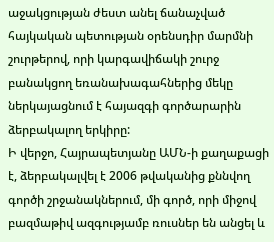աջակցության ժեստ անել ճանաչված հայկական պետության օրենսդիր մարմնի շուրթերով, որի կարգավիճակի շուրջ բանակցող եռանախագահներից մեկը ներկայացնում է հայազգի գործարարին ձերբակալող երկիրը:
Ի վերջո, Հայրապետյանը ԱՄՆ-ի քաղաքացի է, ձերբակալվել է 2006 թվականից քննվող գործի շրջանակներում, մի գործ, որի միջով բազմաթիվ ազգությամբ ռուսներ են անցել և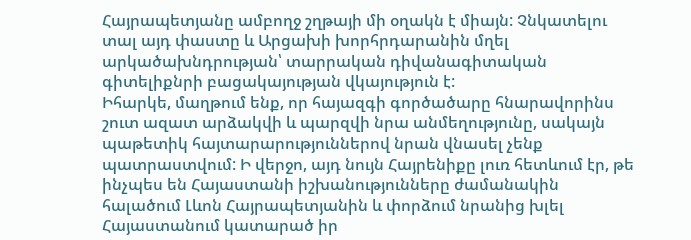Հայրապետյանը ամբողջ շղթայի մի օղակն է միայն: Չնկատելու տալ այդ փաստը և Արցախի խորհրդարանին մղել արկածախնդրության՝ տարրական դիվանագիտական գիտելիքնրի բացակայության վկայություն է:
Իհարկե, մաղթում ենք, որ հայազգի գործածարը հնարավորինս շուտ ազատ արձակվի և պարզվի նրա անմեղությունը, սակայն պաթետիկ հայտարարություններով նրան վնասել չենք պատրաստվում: Ի վերջո, այդ նույն Հայրենիքը լուռ հետևում էր, թե ինչպես են Հայաստանի իշխանությունները ժամանակին հալածում Լևոն Հայրապետյանին և փորձում նրանից խլել Հայաստանում կատարած իր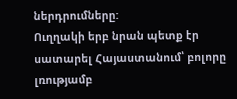ներդրումները:
Ուղղակի երբ նրան պետք էր սատարել Հայաստանում՝ բոլորը լռությամբ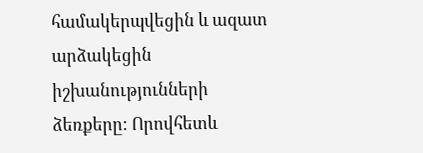համակերպվեցին և ազատ արձակեցին իշխանությունների ձեռքերը: Որովհետև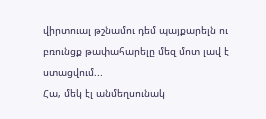վիրտուալ թշնամու դեմ պայքարելն ու բռունցք թափահարելը մեզ մոտ լավ է ստացվում...
Հա, մեկ էլ անմեղսունակ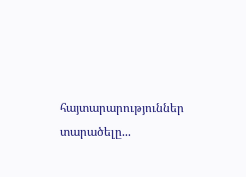հայտարարություններ տարածելը...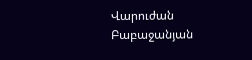Վարուժան Բաբաջանյան